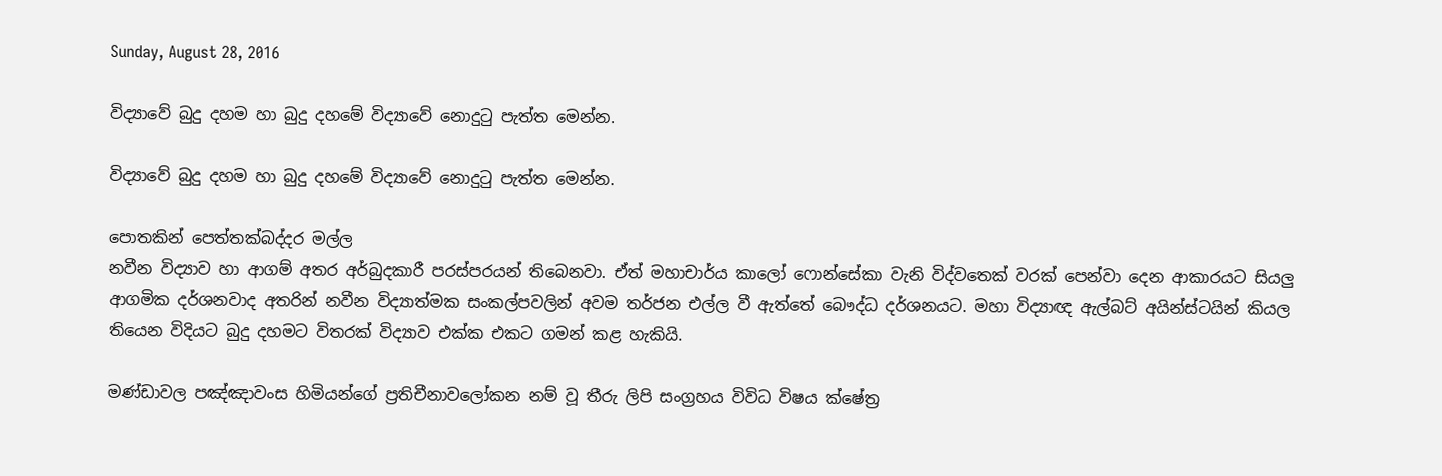Sunday, August 28, 2016

විද්‍යාවේ බුදු දහම හා බුදු දහමේ විද්‍යාවේ නොදුටු පැත්ත මෙන්න.

විද්‍යාවේ බුදු දහම හා බුදු දහමේ විද්‍යාවේ නොදුටු පැත්ත මෙන්න.

පොතකින් පෙත්තක්බද්දර මල්ල
නවීන විද්‍යාව හා ආගම් අතර අර්බුදකාරී පරස්පරයන් තිබෙනවා. ඒත් මහාචාර්ය කාලෝ ෆොන්සේකා වැනි විද්වතෙක් වරක් පෙන්වා දෙන ආකාරයට සියලු ආගමික දර්ශනවාද අතරින් නවීන විද්‍යාත්මක සංකල්පවලින් අවම තර්ජන එල්ල වී ඇත්තේ බෞද්ධ දර්ශනයට. මහා විද්‍යාඥ ඇල්බට් අයින්ස්ටයින් කියල තියෙන විදියට බුදු දහමට විතරක් විද්‍යාව එක්ක එකට ගමන් කළ හැකියි.

මණ්ඩාවල පඤ්ඤාවංස හිමියන්ගේ ප්‍රතිචීනාවලෝකන නම් වූ තීරු ලිපි සංග්‍රහය විවිධ විෂය ක්ෂේත්‍ර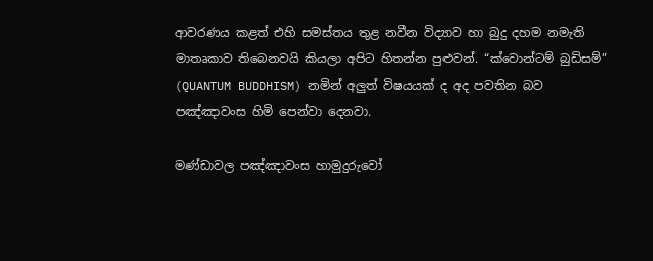ආවරණය කළත් එහි සමස්තය තුළ නවීන විද්‍යාව හා බුදු දහම නමැති මාතෘකාව තිබෙනවයි කියලා අපිට හිතන්න පුළුවන්. “ක්වොන්ටම් බුඩිසම්” (QUANTUM BUDDHISM) නමින් අලුත් විෂයයක් ද අද පවතින බව පඤ්ඤාවංස හිමි පෙන්වා දෙනවා.

මණ්ඩාවල පඤ්ඤාවංස හාමුදුරුවෝ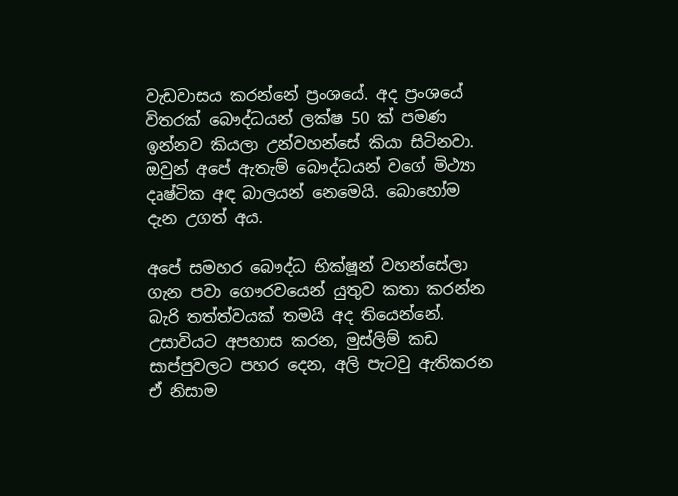වැඩවාසය කරන්නේ ප්‍රංශයේ. අද ප්‍රංශයේ විතරක් බෞද්ධයන් ලක්ෂ 50 ක් පමණ ඉන්නව කියලා උන්වහන්සේ කියා සිටිනවා. ඔවුන් අපේ ඇතැම් බෞද්ධයන් වගේ මිථ්‍යා දෘෂ්ටික අඳ බාලයන් නෙමෙයි. බොහෝම දැන උගත් අය.

අපේ සමහර බෞද්ධ භික්ෂූන් වහන්සේලා ගැන පවා ගෞරවයෙන් යුතුව කතා කරන්න බැරි තත්ත්වයක් තමයි අද තියෙන්නේ. උසාවියට අපහාස කරන, මුස්ලිම් කඩ සාප්පුවලට පහර දෙන, අලි පැටවු ඇතිකරන ඒ නිසාම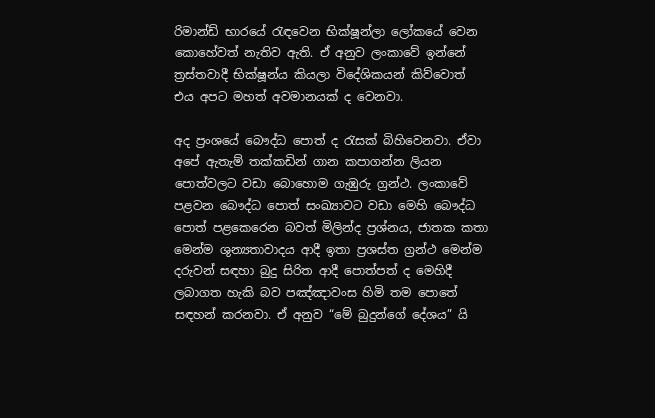රිමාන්ඩ් භාරයේ රැඳවෙන භික්ෂූන්ලා ලෝකයේ වෙන කොහේවත් නැතිව ඇති. ඒ අනුව ලංකාවේ ඉන්නේ ත්‍රස්තවාදී භික්ෂූන්ය කියලා විදේශිකයන් කිව්වොත් එය අපට මහත් අවමානයක් ද වෙනවා.

අද ප්‍රංශයේ බෞද්ධ පොත් ද රැසක් බිහිවෙනවා. ඒවා අපේ ඇතැම් තක්කඩින් ගාන කපාගන්න ලියන පොත්වලට වඩා බොහොම ගැඹුරු ග්‍රන්ථ. ලංකාවේ පළවන බෞද්ධ පොත් සංඛ්‍යාවට වඩා මෙහි බෞද්ධ පොත් පළකෙරෙන බවත් මිලින්ද ප්‍රශ්නය, ජාතක කතා මෙන්ම ශුන්‍යතාවාදය ආදී ඉතා ප්‍රශස්ත ග්‍රන්ථ මෙන්ම දරුවන් සඳහා බුදු සිරිත ආදී පොත්පත් ද මෙහිදී ලබාගත හැකි බව පඤ්ඤාවංස හිමි තම පොතේ සඳහන් කරනවා. ඒ අනුව “මේ බුදුන්ගේ දේශය” යි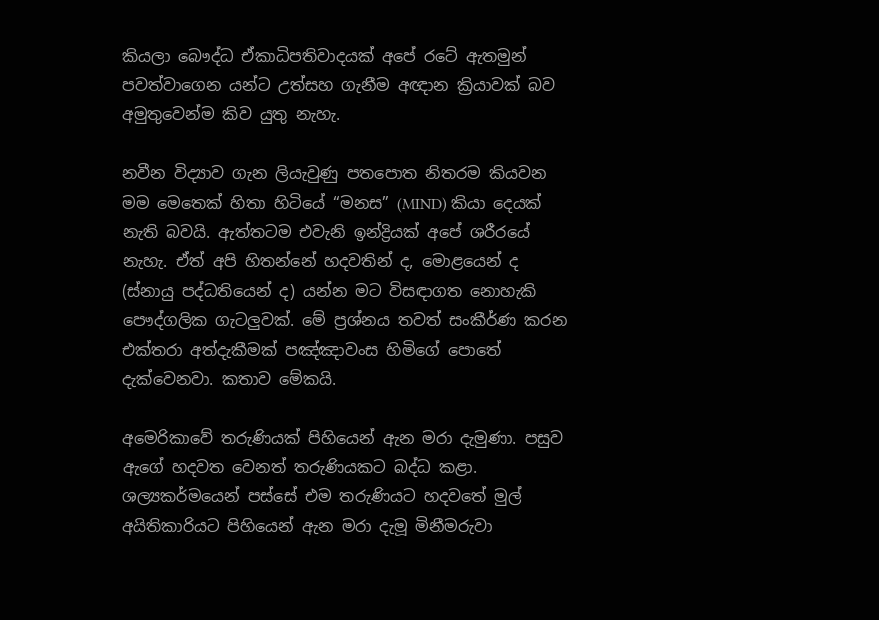කියලා බෞද්ධ ඒකාධිපතිවාදයක් අපේ රටේ ඇතමුන් පවත්වාගෙන යන්ට උත්සහ ගැනීම අඥාන ක්‍රියාවක් බව අමුතුවෙන්ම කිව යුතු නැහැ.

නවීන විද්‍යාව ගැන ලියැවුණු පතපොත නිතරම කියවන මම මෙතෙක් හිතා හිටියේ “මනස” (MIND) කියා දෙයක් නැති බවයි. ඇත්තටම එවැනි ඉන්ද්‍රියක් අපේ ශරීරයේ නැහැ. ඒත් අපි හිතන්නේ හදවතින් ද, මොළයෙන් ද (ස්නායු පද්ධතියෙන් ද) යන්න මට විසඳාගත නොහැකි පෞද්ගලික ගැටලුවක්. මේ ප්‍රශ්නය තවත් සංකීර්ණ කරන එක්තරා අත්දැකීමක් පඤ්ඤාවංස හිමිගේ පොතේ දැක්වෙනවා. කතාව මේකයි.

අමෙරිකාවේ තරුණියක් පිහියෙන් ඇන මරා දැමුණා. පසුව ඇගේ හදවත වෙනත් තරුණියකට බද්ධ කළා. ශල්‍යකර්මයෙන් පස්සේ එම තරුණියට හදවතේ මුල් අයිතිකාරියට පිහියෙන් ඇන මරා දැමූ මිනීමරුවා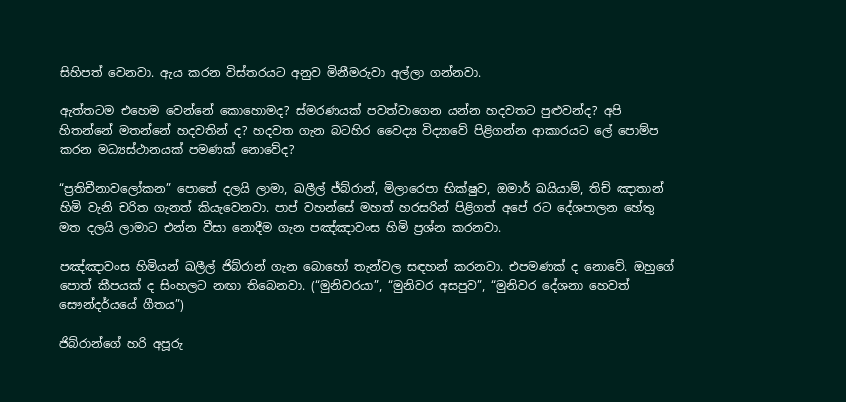සිහිපත් වෙනවා. ඇය කරන විස්තරයට අනුව මිනීමරුවා අල්ලා ගන්නවා.

ඇත්තටම එහෙම වෙන්නේ කොහොමද? ස්මරණයක් පවත්වාගෙන යන්න හදවතට පුළුවන්ද? අපි හිතන්නේ මතන්නේ හදවතින් ද? හදවත ගැන බටහිර වෛද්‍ය විද්‍යාවේ පිළිගන්න ආකාරයට ලේ පොම්ප කරන මධ්‍යස්ථානයක් පමණක් නොවේද?

“ප්‍රතිචීනාවලෝකන” පොතේ දලයි ලාමා, ඛලීල් ජ්බ්රාන්, මිලාරෙපා භික්ෂුව, ඔමාර් ඛයියාම්, තිච් ඤාතාන් හිමි වැනි චරිත ගැනත් කියැවෙනවා. පාප් වහන්සේ මහත් හරසරින් පිළිගත් අපේ රට දේශපාලන හේතු මත දලයි ලාමාට එන්න වීසා නොදීම ගැන පඤ්ඤාවංස හිමි ප්‍රශ්න කරනවා.

පඤ්ඤාවංස හිමියන් ඛලීල් ජිබ්රාන් ගැන බොහෝ තැන්වල සඳහන් කරනවා. එපමණක් ද නොවේ. ඔහුගේ පොත් කීපයක් ද ‍සිංහලට නඟා තිබෙනවා. (“මුනිවරයා”, “මුනිවර අසපුව”, “මුනිවර දේශනා හෙවත් සෞන්දර්යයේ ගීතය”)

ජිබ්රාන්ගේ හරි අපූරු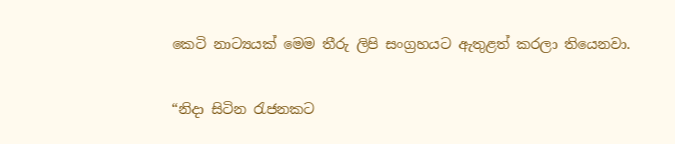කෙටි නාට්‍යයක් මෙම තීරු ලිපි සංග්‍රහයට ඇතුළත් කරලා තියෙනවා.

“නිදා සිටින රැජනකට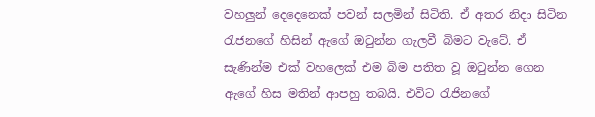වහලුන් දෙදෙනෙක් පවන් සලමින් සිටිති. ඒ අතර නිදා සිටින රැජනගේ හිසින් ඇගේ ඔටුන්න ගැලවී බිමට වැටේ. ඒ සැණින්ම එක් වහලෙක් එම බිම පතිත වූ ඔටුන්න ගෙන ඇගේ හිස මතින් ආපහු තබයි. එවිට රැජිනගේ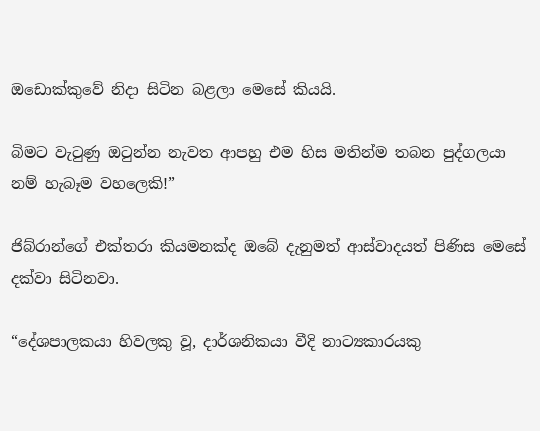ඔඩොක්කුවේ නිදා සිටින බළලා මෙසේ කියයි.

බිමට වැටුණු ඔටුන්න නැවත ආපහු එම හිස මතින්ම තබන පුද්ගලයා නම් හැබෑම වහලෙකි!”

ජිබ්රාන්ගේ එක්තරා කියමනක්ද ඔබේ දැනුමත් ආස්වාදයත් පිණිස මෙසේ දක්වා සිටිනවා.

“දේශපාලකයා හිවලකු වූ, දාර්ශනිකයා වීදි නාට්‍යකාරයකු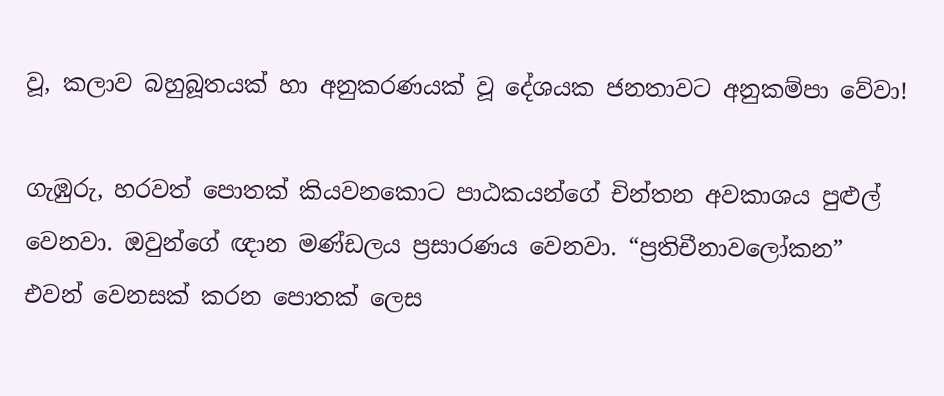වූ, කලාව බහුබූතයක් හා අනුකරණයක් වූ දේශයක ජනතාවට අනුකම්පා වේවා!

ගැඹුරු, හරවත් පොතක් කියවනකොට පාඨකයන්ගේ චින්තන අවකාශය පුළුල් වෙනවා. ඔවුන්ගේ ඥාන මණ්ඩලය ප්‍රසාරණය වෙනවා. “ප්‍රතිචීනාවලෝකන” එවන් වෙනසක් කරන පොතක් ලෙස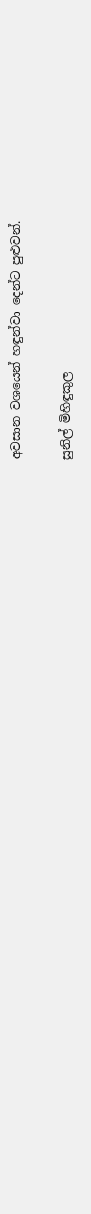අවසාන වශයෙන් හඳුන්වා දෙන්ට පුළුවන්.

සුනිල් මිහිඳුකුල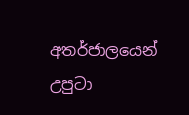අතර්ජාලයෙන් උපුටා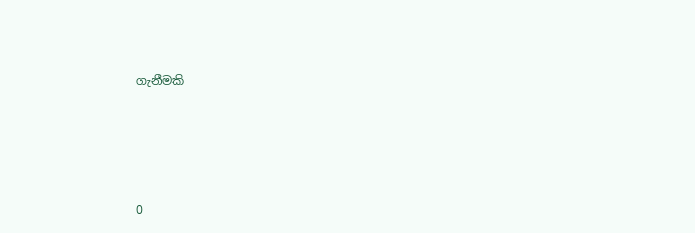ගැනීමකි




0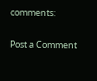comments:

Post a Comment